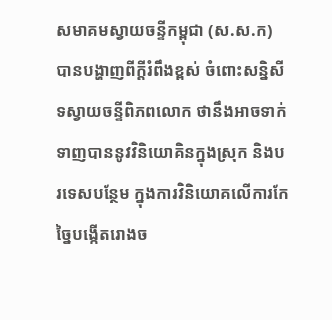សមាគមស្វាយចន្ទីកម្ពុជា (ស.ស.ក) បានបង្ហាញពីក្តីរំពឹងខ្ពស់ ចំពោះសន្និសីទស្វាយចន្ទីពិភពលោក ថានឹងអាចទាក់ទាញបាននូវវិនិយោគិនក្នុងស្រុក និងបរទេសបន្ថែម ក្នុងការវិនិយោគលើការកែច្នៃបង្កើតរោងច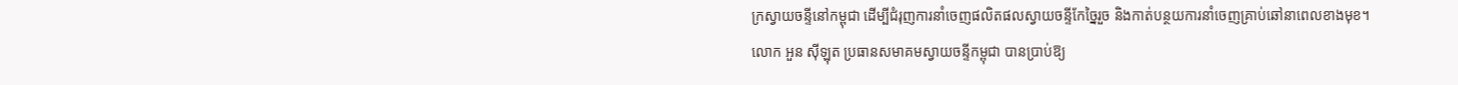ក្រស្វាយចន្ទីនៅកម្ពុជា ដើម្បីជំរុញការនាំចេញផលិតផលស្វាយចន្ទីកែច្នៃរួច និងកាត់បន្ថយការនាំចេញគ្រាប់ឆៅនាពេលខាងមុខ។
លោក អួន ស៊ីឡុត ប្រធានសមាគមស្វាយចន្ទីកម្ពុជា បានប្រាប់ឱ្យ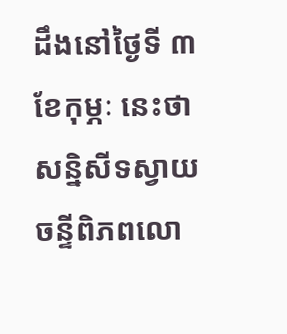ដឹងនៅថ្ងៃទី ៣ ខែកុម្ភៈ នេះថា សន្និសីទស្វាយចន្ទីពិភពលោ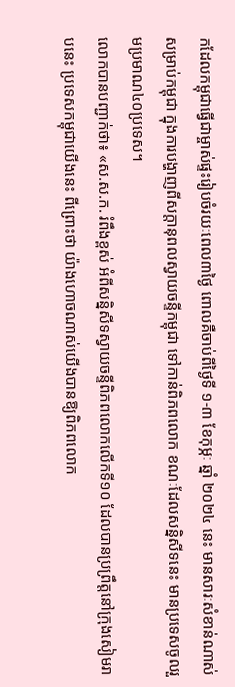កដែលកម្ពុជាធ្វើជាម្ចាស់ផ្ទះរៀបចំរយៈពេល៣ថ្ងៃ ពោលគឺចាប់ពីថ្ងៃទី ១-៣ ខែកុម្ភៈ ឆ្នាំ ២០២៤ នេះ មានសារៈសំខាន់ណាស់សម្រាប់កម្ពុជា ក្នុងការបង្ហាញពីសក្តានុពលស្វាយចន្ទីកម្ពុជា ទៅកាន់ពិភពលោក ខណៈដែលសន្និសីទនេះ មានប្រទេសចូលរួមប្រមាណ៤០ប្រទេស។
លោកបានបញ្ជាក់ថា៖ «ស.ស.ក. រំពឹងខ្ពស់ អំពីសន្និសីទស្វាយចន្ទីពិភពលោកលើកទី១០ ដែលបានប្រព្រឹត្តនៅក្រុងសៀមរាបនេះ ប្រទេសកម្ពុជាយើងនេះ ពីព្រោះថា យ៉ាងហោចណាស់យើងបានឱ្យពិភពលោក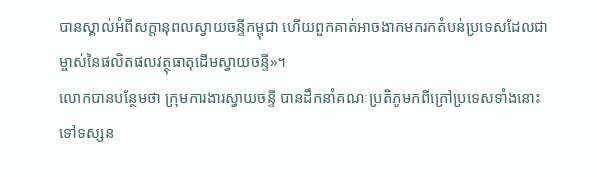បានស្គាល់អំពីសក្តានុពលស្វាយចន្ទីកម្ពុជា ហើយពួកគាត់អាចងាកមករកតំបន់ប្រទេសដែលជាម្ចាស់នៃផលិតផលវត្ថុធាតុដើមស្វាយចន្ទី»។
លោកបានបន្ថែមថា ក្រុមការងារស្វាយចន្ទី បានដឹកនាំគណៈប្រតិភូមកពីក្រៅប្រទេសទាំងនោះទៅទស្សន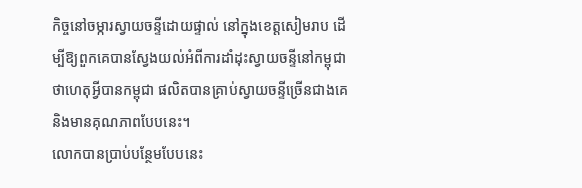កិច្ចនៅចម្ការស្វាយចន្ទីដោយផ្ទាល់ នៅក្នុងខេត្តសៀមរាប ដើម្បីឱ្យពួកគេបានស្វែងយល់អំពីការដាំដុះស្វាយចន្ទីនៅកម្ពុជា ថាហេតុអ្វីបានកម្ពុជា ផលិតបានគ្រាប់ស្វាយចន្ទីច្រើនជាងគេ និងមានគុណភាពបែបនេះ។
លោកបានប្រាប់បន្ថែមបែបនេះ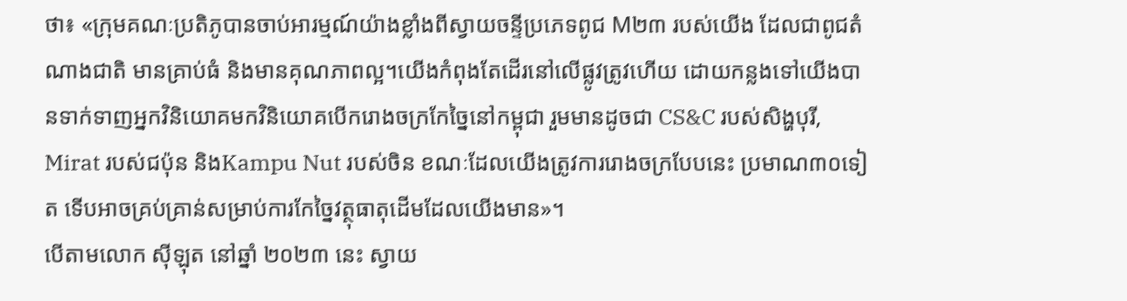ថា៖ «ក្រុមគណៈប្រតិភូបានចាប់អារម្មណ៍យ៉ាងខ្លាំងពីស្វាយចន្ទីប្រភេទពូជ M២៣ របស់យើង ដែលជាពូជតំណាងជាតិ មានគ្រាប់ធំ និងមានគុណភាពល្អ។យើងកំពុងតែដើរនៅលើផ្លូវត្រូវហើយ ដោយកន្លងទៅយើងបានទាក់ទាញអ្នកវិនិយោគមកវិនិយោគបើករោងចក្រកែច្នៃនៅកម្ពុជា រួមមានដូចជា CS&C របស់សិង្ហបុរី, Mirat របស់ជប៉ុន និងKampu Nut របស់ចិន ខណៈដែលយើងត្រូវការរោងចក្របែបនេះ ប្រមាណ៣០ទៀត ទើបអាចគ្រប់គ្រាន់សម្រាប់ការកែច្នៃវត្ថុធាតុដើមដែលយើងមាន»។
បើតាមលោក ស៊ីឡុត នៅឆ្នាំ ២០២៣ នេះ ស្វាយ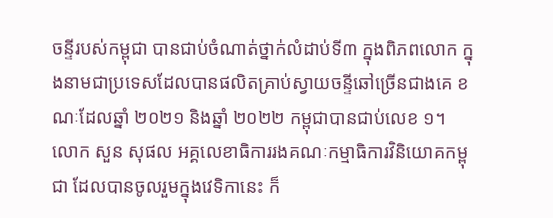ចន្ទីរបស់កម្ពុជា បានជាប់ចំណាត់ថ្នាក់លំដាប់ទី៣ ក្នុងពិភពលោក ក្នុងនាមជាប្រទេសដែលបានផលិតគ្រាប់ស្វាយចន្ទីឆៅច្រើនជាងគេ ខណៈដែលឆ្នាំ ២០២១ និងឆ្នាំ ២០២២ កម្ពុជាបានជាប់លេខ ១។
លោក សួន សុផល អគ្គលេខាធិការរងគណៈកម្មាធិការវិនិយោគកម្ពុជា ដែលបានចូលរួមក្នុងវេទិកានេះ ក៏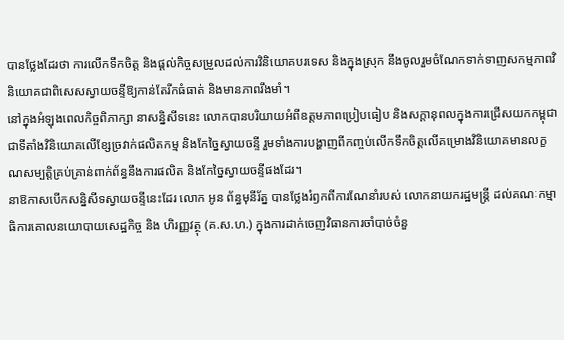បានថ្លែងដែរថា ការលើកទឹកចិត្ត និងផ្តល់កិច្ចសម្រួលដល់ការវិនិយោគបរទេស និងក្នុងស្រុក នឹងចូលរួមចំណែកទាក់ទាញសកម្មភាពវិនិយោគជាពិសេសស្វាយចន្ទីឱ្យកាន់តែរីកធំធាត់ និងមានភាពរឹងមាំ។
នៅក្នុងអំឡុងពេលកិច្ចពិភាក្សា នាសន្និសីទនេះ លោកបានបរិយាយអំពីឧត្តមភាពប្រៀបធៀប និងសក្តានុពលក្នុងការជ្រើសយកកម្ពុជាជាទីតាំងវិនិយោគលើខ្សែច្រវាក់ផលិតកម្ម និងកែច្នៃស្វាយចន្ទី រួមទាំងការបង្ហាញពីកញ្ចប់លើកទឹកចិត្តលើគម្រោងវិនិយោគមានលក្ខណសម្បត្តិគ្រប់គ្រាន់ពាក់ព័ន្ធនឹងការផលិត និងកែច្នៃស្វាយចន្ទីផងដែរ។
នាឱកាសបើកសន្និសីទស្វាយចន្ទីនេះដែរ លោក អូន ព័ន្ធមុនីរ័ត្ន បានថ្លែងរំឭកពីការណែនាំរបស់ លោកនាយករដ្ឋមន្ត្រី ដល់គណៈកម្មាធិការគោលនយោបាយសេដ្ឋកិច្ច និង ហិរញ្ញវត្ថុ (គ.ស.ហ.) ក្នុងការដាក់ចេញវិធានការចាំបាច់ចំនួ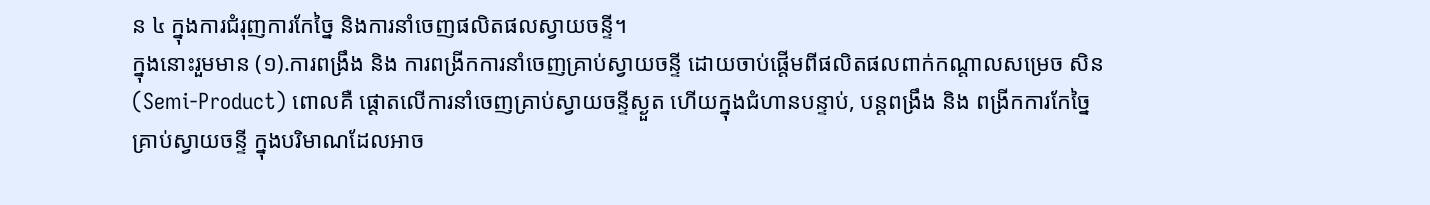ន ៤ ក្នុងការជំរុញការកែច្នៃ និងការនាំចេញផលិតផលស្វាយចន្ទី។
ក្នុងនោះរួមមាន (១).ការពង្រឹង និង ការពង្រីកការនាំចេញគ្រាប់ស្វាយចន្ទី ដោយចាប់ផ្តើមពីផលិតផលពាក់កណ្តាលសម្រេច សិន (Semi-Product) ពោលគឺ ផ្តោតលើការនាំចេញគ្រាប់ស្វាយចន្ទីស្ងួត ហើយក្នុងជំហានបន្ទាប់, បន្តពង្រឹង និង ពង្រីកការកែច្នៃគ្រាប់ស្វាយចន្ទី ក្នុងបរិមាណដែលអាច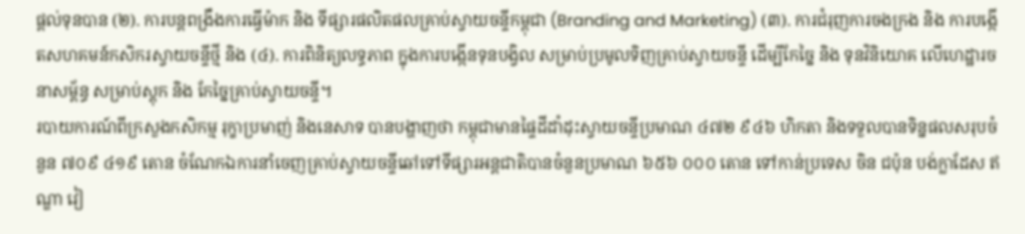ផ្តល់ទុនបាន (២). ការបន្តពង្រឹងការធ្វើម៉ាក និង ទីផ្សារផលិតផលគ្រាប់ស្វាយចន្ទីកម្ពុជា (Branding and Marketing) (៣). ការជំរុញការចងក្រង និង ការបង្កើតសហគមន៍កសិករស្វាយចន្ទីថ្មី និង (៤). ការពិនិត្យលទ្ធភាព ក្នុងការបង្កើនទុនបង្វិល សម្រាប់ប្រមូលទិញគ្រាប់ស្វាយចន្ទី ដើម្បីកែច្នៃ និង ទុនវិនិយោគ លើហេដ្ឋារចនាសម្ព័ន្ធ សម្រាប់ស្តុក និង កែច្នៃគ្រាប់ស្វាយចន្ទី។
របាយការណ៍ពីក្រសួងកសិកម្ម រុក្ខាប្រមាញ់ និងនេសាទ បានបង្ហាញថា កម្ពុជាមានផ្ទៃដីដាំដុះស្វាយចន្ទីប្រមាណ ៤៧២ ៩៤៦ ហិកតា និងទទួលបានទិន្នផលសរុបចំនួន ៧០៩ ៤១៩ តោន ចំណែកឯការនាំចេញគ្រាប់ស្វាយចន្ទីឆៅទៅទីផ្សារអន្តជាតិបានចំនួនប្រមាណ ៦៥៦ ០០០ តោន ទៅកាន់ប្រទេស ចិន ជប៉ុន បង់ក្លាដែស ឥណ្ឌា វៀ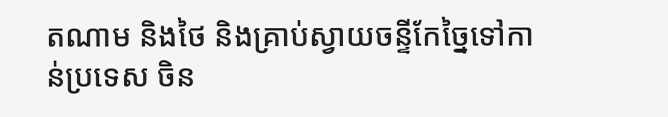តណាម និងថៃ និងគ្រាប់ស្វាយចន្ទីកែច្នៃទៅកាន់ប្រទេស ចិន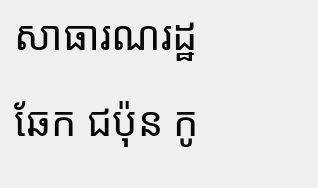សាធារណរដ្ឋឆែក ជប៉ុន កូ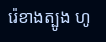រ៉េខាងត្បូង ហូ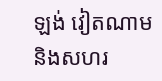ឡង់ វៀតណាម និងសហរ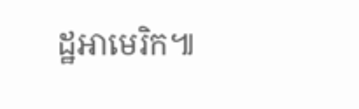ដ្ឋអាមេរិក៕